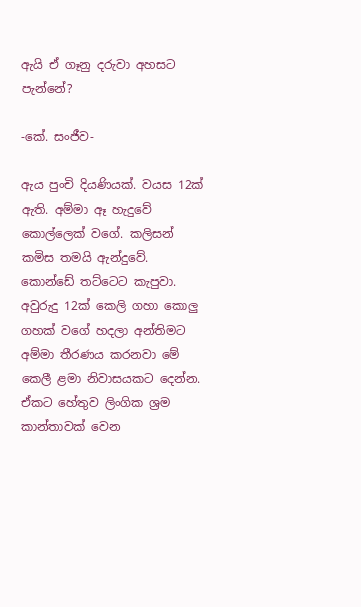ඇයි ඒ ගෑනු දරුවා අහසට පැන්නේ?

-කේ. සංජීව-

ඇය පුංචි දියණියක්. වයස 12ක් ඇති. අම්මා ඈ හැදුවේ කොල්ලෙක් වගේ. කලිසන් කමිස තමයි ඇන්දුවේ. කොන්ඩේ තට්ටෙට කැපුවා. අවුරුදු 12ක් කෙලි ගහා කොලු ගහක් වගේ හදලා අන්තිමට අම්මා තීරණය කරනවා මේ කෙලී ළමා නිවාසයකට දෙන්න. ඒකට හේතුව ලිංගික ශ්‍රම කාන්තාවක් වෙන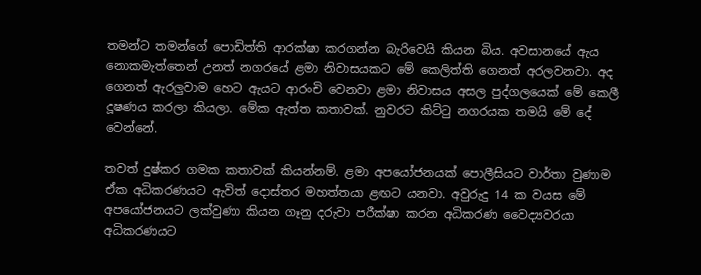තමන්ට තමන්ගේ පොඩිත්ති ආරක්ෂා කරගන්න බැරිවෙයි කියන බිය. අවසානයේ ඇය නොකමැත්තෙන් උනත් නගරයේ ළමා නිවාසයකට මේ කෙලිත්ති ගෙනත් අරලවනවා. අද ගෙනත් ඇරලුවාම හෙට ඇයට ආරංචි වෙනවා ළමා නිවාසය අසල පුද්ගලයෙක් මේ කෙලී දූෂණය කරලා කියලා. මේක ඇත්ත කතාවක්. නුවරට කිට්ටු නගරයක තමයි මේ දේ වෙන්නේ.

තවත් දුෂ්කර ගමක කතාවක් කියන්නම්. ළමා අපයෝජනයක් පොලීසියට වාර්තා වුණාම ඒක අධිකරණයට ඇවිත් දොස්තර මහත්තයා ළඟට යනවා. අවුරුදු 14 ක වයස මේ අපයෝජනයට ලක්වුණා කියන ගෑනු දරුවා පරීක්ෂා කරන අධිකරණ වෛද්‍යවරයා අධිකරණයට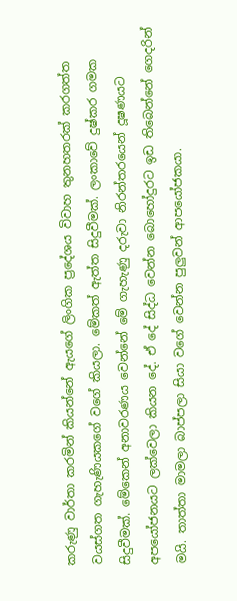කරුණු වාර්තා කරමින් කියන්නේ ඇයගේ ලිංගික ප්‍රදේශය විවාහ තුනහතරක් කරගත්ත වයස්ගත ගැහැණියකගේ වගේ කියලා. මේකත් ඇත්ත සිදුවීමක්. ලංකාවේ දුෂ්කර ගමක සිදුවීමක්. මේකෙන් අනාවරණය වෙන්නේ මේ ගැහැණු දරුවා නිරන්තරයෙන් දූෂණයට අපයෝජනයට ලක්වෙලා කියන දේ. ඒ දේ සිද්ධ වෙන්න බොහෝදුරට ඉඩ තිබෙන්නේ ගෙදරින් මයි. තාත්තා මාමලා බාප්පලා සියා වගේ වෙන්න පුලුවන් ආපයෝජකයා.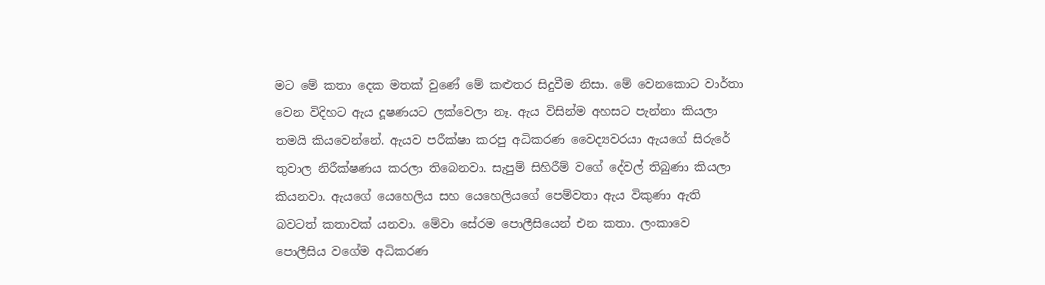මට මේ කතා දෙක මතක් වුණේ මේ කළුතර සිදුවීම නිසා. මේ වෙනකොට වාර්තා වෙන විදිහට ඇය දූෂණයට ලක්වෙලා නෑ. ඇය විසින්ම අහසට පැන්නා කියලා තමයි කියවෙන්නේ. ඇයව පරීක්ෂා කරපු අධිකරණ වෛද්‍යවරයා ඇයගේ සිරුරේ තුවාල නිරීක්ෂණය කරලා තිබෙනවා. සැපුම් සිහිරීම් වගේ දේවල් තිබුණා කියලා කියනවා. ඇයගේ යෙහෙලිය සහ යෙහෙලියගේ පෙම්වතා ඇය විකුණා ඇති බවටත් කතාවක් යනවා. මේවා සේරම පොලීසියෙන් එන කතා. ලංකාවෙ පොලීසිය වගේම අධිකරණ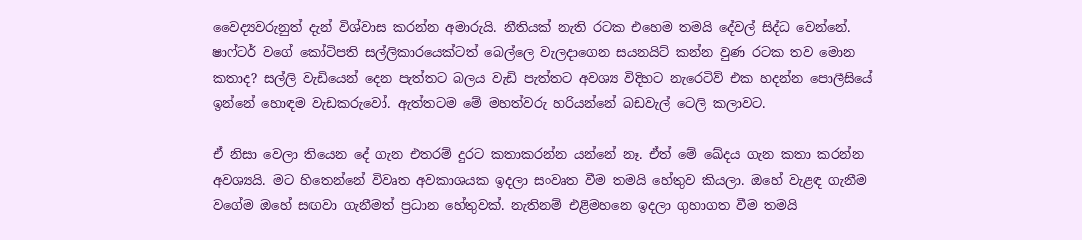වෛද්‍යවරුනුත් දැන් විශ්වාස කරන්න අමාරුයි. නීතියක් නැති රටක එහෙම තමයි දේවල් සිද්ධ වෙන්නේ. ෂාෆ්ටර් වගේ කෝටිපති සල්ලිකාරයෙක්ටත් බෙල්ලෙ වැලදාගෙන සයනයිට් කන්න වුණ රටක තව මොන කතාද? සල්ලි වැඩියෙන් දෙන පැත්තට බලය වැඩි පැත්තට අවශ්‍ය විදිහට නැරෙටිව් එක හදන්න පොලීසියේ ඉන්නේ හොඳම වැඩකරුවෝ. ඇත්තටම මේ මහත්වරු හරියන්නේ බඩවැල් ටෙලි කලාවට.

ඒ නිසා වෙලා තියෙන දේ ගැන එතරම් දුරට කතාකරන්න යන්නේ නෑ. ඒත් මේ ඛේදය ගැන කතා කරන්න අවශ්‍යයි. මට හිතෙන්නේ විවෘත අවකාශයක ඉදලා සංවෘත වීම තමයි හේතුව කියලා. ඔහේ වැළඳ ගැනීම වගේම ඔහේ සඟවා ගැනීමත් ප්‍රධාන හේතුවක්. නැතිනම් එළිමහනෙ ඉදලා ගුහාගත වීම තමයි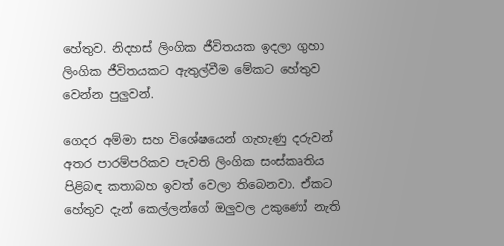හේතුව. නිදහස් ලිංගික ජීවිතයක ඉදලා ගුහා ලිංගික ජීවිතයකට ඇතුල්වීම මේකට හේතුව වෙන්න පුලුවන්.

ගෙදර අම්මා සහ විශේෂයෙන් ගැහැණු දරුවන් අතර පාරම්පරිකව පැවති ලිංගික සංස්කෘතිය පිළිබඳ කතාබහ ඉවත් වෙලා තිබෙනවා. ඒකට හේතුව දැන් කෙල්ලන්ගේ ඔලුවල උකුණෝ නැති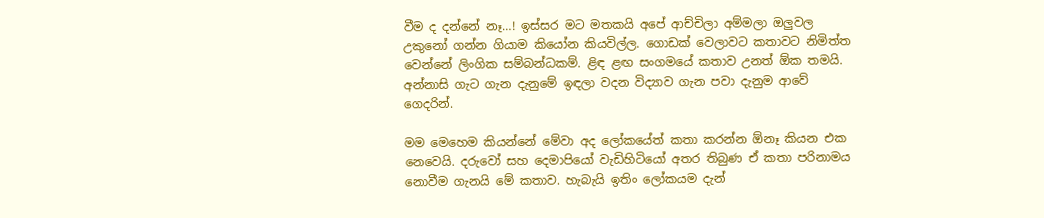වීම ද දන්නේ නෑ…! ඉස්සර මට මතකයි අපේ ආච්චිලා අම්මලා ඔලුවල උකුනෝ ගන්න ගියාම කියෝන කියවිල්ල. ගොඩක් වෙලාවට කතාවට නිමිත්ත වෙන්නේ ලිංගික සම්බන්ධකම්. ළිඳ ළඟ සංගමයේ කතාව උනත් ඕක තමයි. අන්නාසි ගැට ගැන දැනුමේ ඉඳලා වදන විද්‍යාව ගැන පවා දැනුම ආවේ ගෙදරින්.

මම මෙහෙම කියන්නේ මේවා අද ලෝකයේත් කතා කරන්න ඕනෑ කියන එක නෙවෙයි. දරුවෝ සහ දෙමාපියෝ වැඩිහිටියෝ අතර තිබුණ ඒ කතා පරිනාමය නොවීම ගැනයි මේ කතාව. හැබැයි ඉතිං ලෝකයම දැන්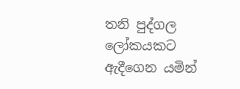තනි පුද්ගල ලෝකයකට ඇදීගෙන යමින්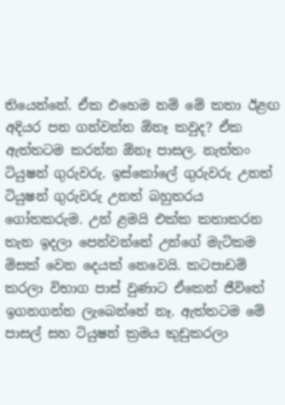තියෙන්නේ. ඒක එහෙම නම් මේ කතා ඊළඟ අදියර පන ගන්වන්න ඕනෑ කවුද? ඒක ඇත්තටම කරන්න ඕනෑ පාසල. නැත්තං ටියුෂන් ගුරුවරු. ඉස්කෝලේ ගුරුවරු උනත් ටියුෂන් ගුරුවරු උනත් බහුතරය ගෝතකරුම. උන් ළමයි එක්ක කතාකරන තැන ඉදලා පෙන්වන්නේ උන්ගේ මැටිකම මිසක් වෙන දෙයක් නෙවෙයි. කටපාඩම් කරලා විභාග පාස් වුණාට ඒකෙන් ජීවිතේ ඉගනගන්න ලැබෙන්නේ නෑ. ඇත්තටම මේ පාසල් සහ ටියුෂන් ක්‍රමය කුඩුකරලා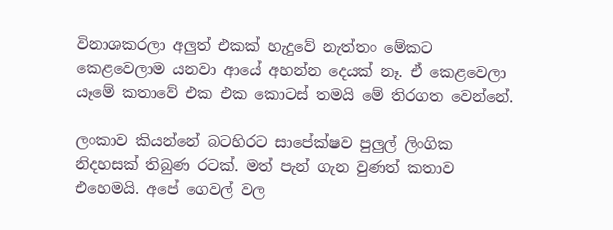විනාශකරලා අලුත් එකක් හැදුවේ නැත්තං මේකට කෙළවෙලාම යනවා ආයේ අහන්න දෙයක් නෑ. ඒ කෙළවෙලා යෑමේ කතාවේ එක එක කොටස් තමයි මේ තිරගත වෙන්නේ.

ලංකාව කියන්නේ බටහිරට සාපේක්ෂව පුලුල් ලිංගික නිදහසක් තිබුණ රටක්. මත් පැන් ගැන වුණත් කතාව එහෙමයි. අපේ ගෙවල් වල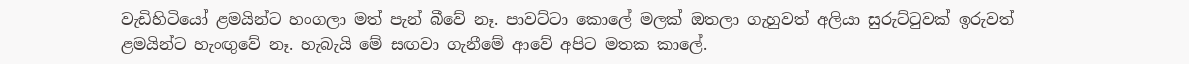වැඩිහිටියෝ ළමයින්ට හංගලා මත් පැන් බීවේ නෑ. පාවට්ටා කොලේ මලක් ඔතලා ගැහුවත් අලියා සුරුට්ටුවක් ඉරුවත් ළමයින්ට හැංඟුවේ නෑ. හැබැයි මේ සඟවා ගැනීමේ ආවේ අපිට මතක කාලේ.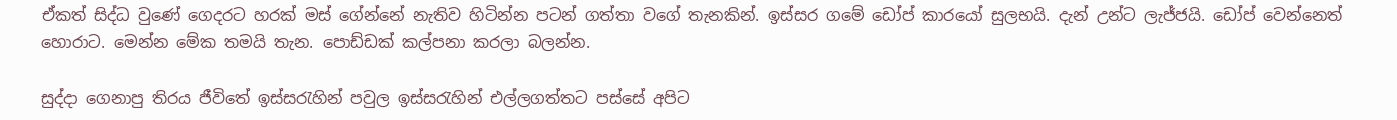ඒකත් සිද්ධ වුණේ ගෙදරට හරක් මස් ගේන්නේ නැතිව හිටින්න පටන් ගත්තා වගේ තැනකින්. ඉස්සර ගමේ ඩෝප් කාරයෝ සුලභයි. දැන් උන්ට ලැජ්ජයි. ඩෝප් වෙන්නෙත් හොරාට. මෙන්න මේක තමයි තැන. පොඩ්ඩක් කල්පනා කරලා බලන්න.

සුද්දා ගෙනාපු තිරය ජීවිතේ ඉස්සරැහින් පවුල ඉස්සරැහින් එල්ලගත්තට පස්සේ අපිට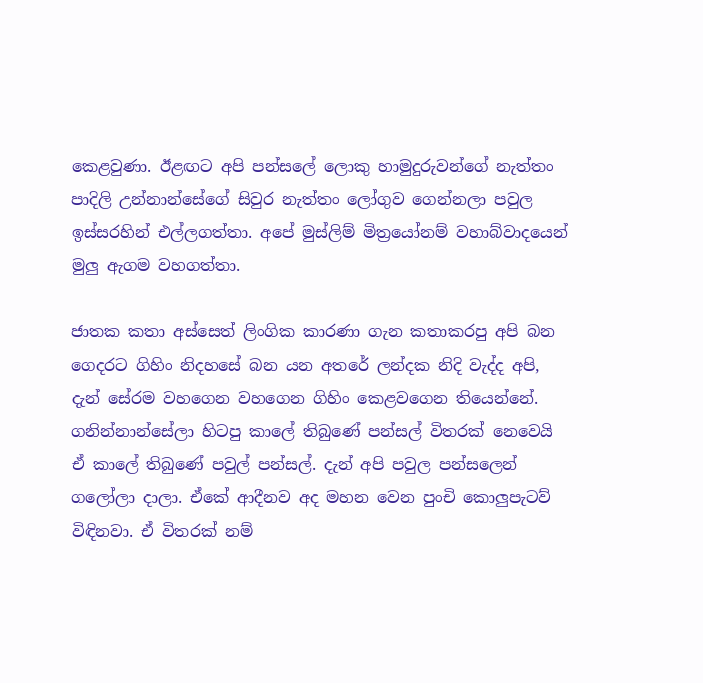කෙළවුණා. ඊළඟට අපි පන්සලේ ලොකු හාමුදුරුවන්ගේ නැත්තං පාදිලි උන්නාන්සේගේ සිවුර නැත්තං ලෝගුව ගෙන්නලා පවුල ඉස්සරහින් එල්ලගත්තා. අපේ මුස්ලිම් මිත්‍රයෝනම් වහාබ්වාදයෙන් මුලු ඇගම වහගත්තා.

ජාතක කතා අස්සෙත් ලිංගික කාරණා ගැන කතාකරපු අපි බන ගෙදරට ගිහිං නිදහසේ බන යන අතරේ ලන්දක නිදි වැද්ද අපි, දැන් සේරම වහගෙන වහගෙන ගිහිං කෙළවගෙන තියෙන්නේ. ගනින්නාන්සේලා හිටපු කාලේ තිබුණේ පන්සල් විතරක් නෙවෙයි ඒ කාලේ තිබුණේ පවුල් පන්සල්. දැන් අපි පවුල පන්සලෙන් ගලෝලා දාලා. ඒකේ ආදීනව අද මහන වෙන පුංචි කොලුපැටව් විඳිනවා. ඒ විතරක් නම්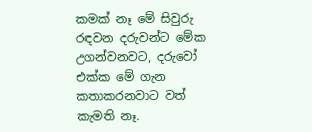කමක් නෑ මේ සිවුරු රඳවන දරුවන්ට මේක උගන්වනවට, දරුවෝ එක්ක මේ ගැන කතාකරනවාට වත් කැමති නෑ.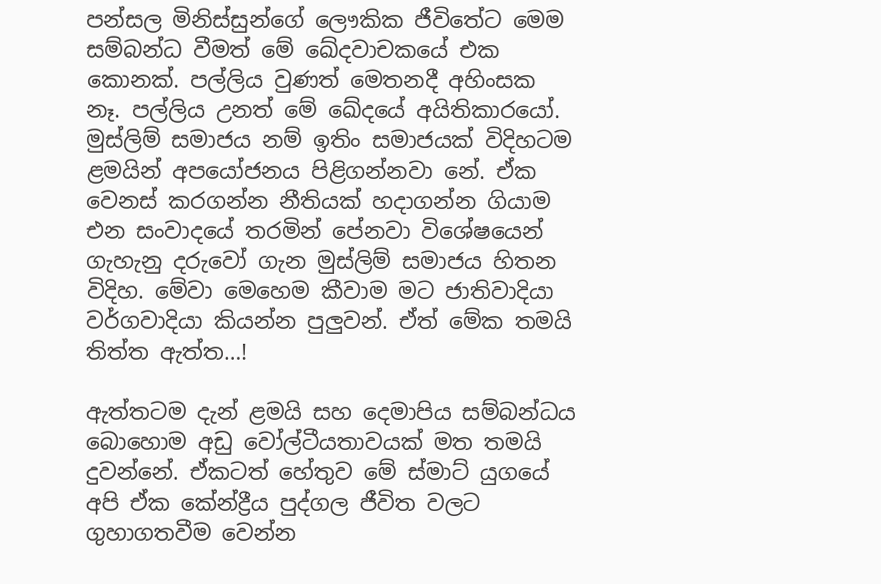පන්සල මිනිස්සුන්ගේ ලෞකික ජීවිතේට මෙම සම්බන්ධ වීමත් මේ ඛේදවාචකයේ එක කොනක්. පල්ලිය වුණත් මෙතනදී අහිංසක නෑ. පල්ලිය උනත් මේ ඛේදයේ අයිතිකාරයෝ. මුස්ලිම් සමාජය නම් ඉතිං සමාජයක් විදිහටම ළමයින් අපයෝජනය පිළිගන්නවා නේ. ඒක වෙනස් කරගන්න නීතියක් හදාගන්න ගියාම එන සංවාදයේ තරමින් පේනවා විශේෂයෙන් ගැහැනු දරුවෝ ගැන මුස්ලිම් සමාජය හිතන විදිහ. මේවා මෙහෙම කීවාම මට ජාතිවාදියා වර්ගවාදියා කියන්න පුලුවන්. ඒත් මේක තමයි තිත්ත ඇත්ත…!

ඇත්තටම දැන් ළමයි සහ දෙමාපිය සම්බන්ධය බොහොම අඩු වෝල්ටීයතාවයක් මත තමයි දුවන්නේ. ඒකටත් හේතුව මේ ස්මාට් යුගයේ අපි ඒක කේන්ද්‍රීය පුද්ගල ජීවිත වලට ගුහාගතවීම වෙන්න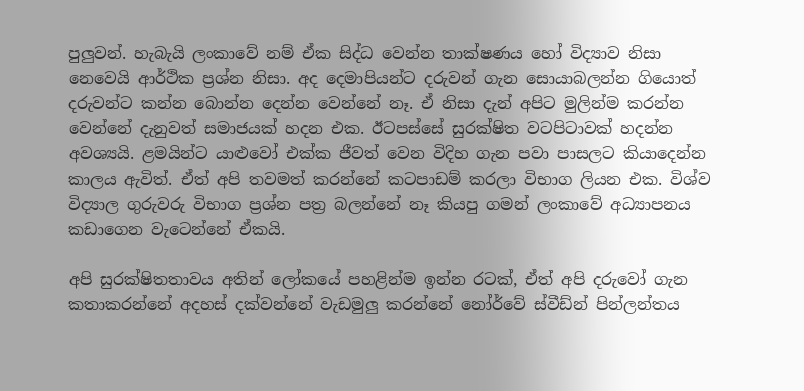පුලුවන්. හැබැයි ලංකාවේ නම් ඒක සිද්ධ වෙන්න තාක්ෂණය හෝ විද්‍යාව නිසා නෙවෙයි ආර්ථික ප්‍රශ්න නිසා. අද දෙමාපියන්ට දරුවන් ගැන සොයාබලන්න ගියොත් දරුවන්ට කන්න බොන්න දෙන්න වෙන්නේ නෑ. ඒ නිසා දැන් අපිට මුලින්ම කරන්න වෙන්නේ දැනුවත් සමාජයක් හදන එක. ඊටපස්සේ සුරක්ෂිත වටපිටාවක් හදන්න අවශ්‍යයි. ළමයින්ට යාළුවෝ එක්ක ජීවත් වෙන විදිහ ගැන පවා පාසලට කියාදෙන්න කාලය ඇවිත්. ඒත් අපි තවමත් කරන්නේ කටපාඩම් කරලා විභාග ලියන එක. විශ්ව විද්‍යාල ගුරුවරු විභාග ප්‍රශ්න පත්‍ර බලන්නේ නෑ කියපු ගමන් ලංකාවේ අධ්‍යාපනය කඩාගෙන වැටෙන්නේ ඒකයි.

අපි සුරක්ෂිතතාවය අතින් ලෝකයේ පහළින්ම ඉන්න රටක්, ඒත් අපි දරුවෝ ගැන කතාකරන්නේ අදහස් දක්වන්නේ වැඩමුලු කරන්නේ නෝර්වේ ස්වීඩ්න් පින්ලන්තය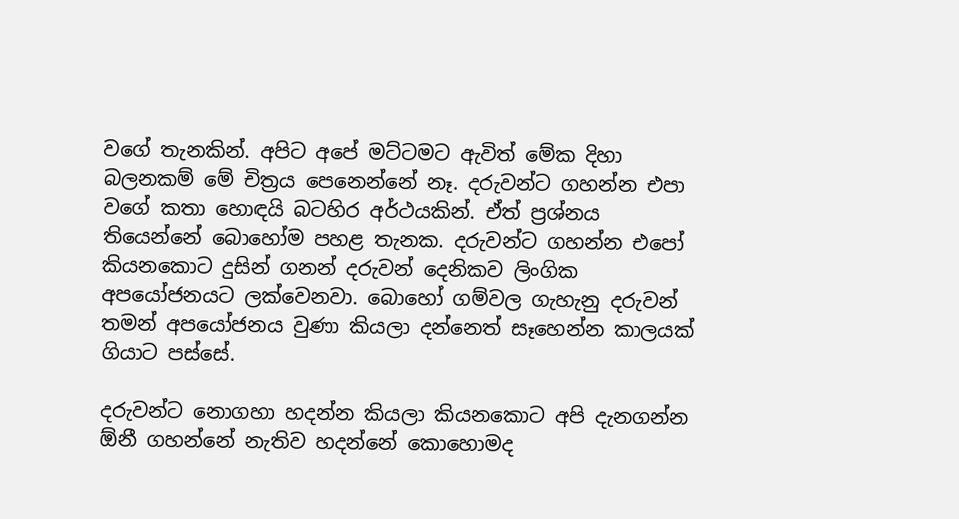වගේ තැනකින්. අපිට අපේ මට්ටමට ඇවිත් මේක දිහා බලනකම් මේ චිත්‍රය පෙනෙන්නේ නෑ. දරුවන්ට ගහන්න එපා වගේ කතා හොඳයි බටහිර අර්ථයකින්. ඒත් ප්‍රශ්නය තියෙන්නේ බොහෝම පහළ තැනක. දරුවන්ට ගහන්න එපෝ කියනකොට දුසින් ගනන් දරුවන් දෙනිකව ලිංගික අපයෝජනයට ලක්වෙනවා. බොහෝ ගම්වල ගැහැනු දරුවන් තමන් අපයෝජනය වුණා කියලා දන්නෙත් සෑහෙන්න කාලයක් ගියාට පස්සේ.

දරුවන්ට නොගහා හදන්න කියලා කියනකොට අපි දැනගන්න ඕනී ගහන්නේ නැතිව හදන්නේ කොහොමද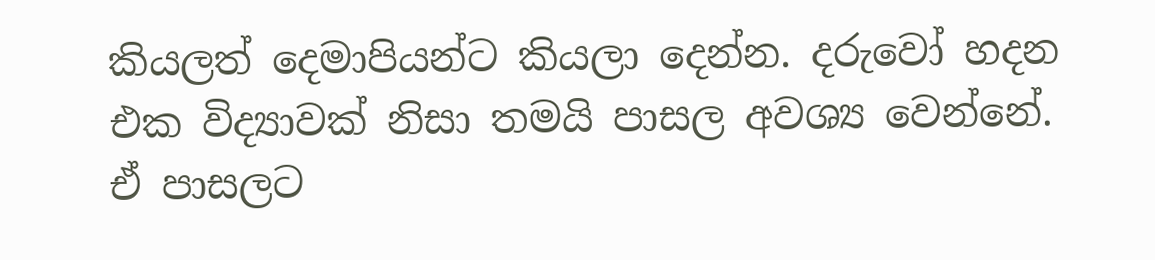කියලත් දෙමාපියන්ට කියලා දෙන්න. දරුවෝ හදන එක විද්‍යාවක් නිසා තමයි පාසල අවශ්‍ය වෙන්නේ. ඒ පාසලට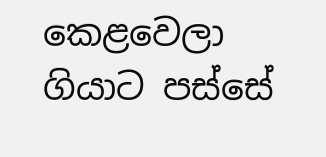කෙළවෙලා ගියාට පස්සේ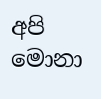අපි මොනා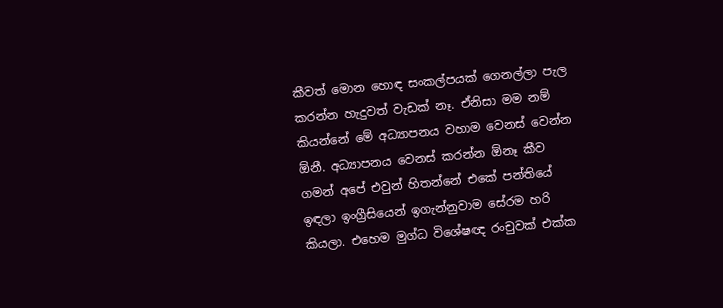කීවත් මොන හොඳ සංකල්පයක් ගෙනල්ලා පැල කරන්න හැදුවත් වැඩක් නෑ. ඒනිසා මම නම් කියන්නේ මේ අධ්‍යාපනය වහාම වෙනස් වෙන්න ඕනී. අධ්‍යාපනය වෙනස් කරන්න ඕනෑ කීව ගමන් අපේ එවුන් හිතන්නේ එකේ පන්තියේ ඉඳලා ඉංග්‍රීසියෙන් ඉගැන්නුවාම සේරම හරි කියලා. එහෙම මුග්ධ විශේෂඥ රංචුවක් එක්ක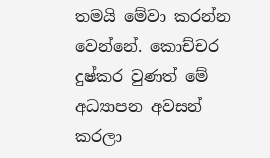තමයි මේවා කරන්න වෙන්නේ. කොච්චර දුෂ්කර වුණත් මේ අධ්‍යාපන අවසන් කරලා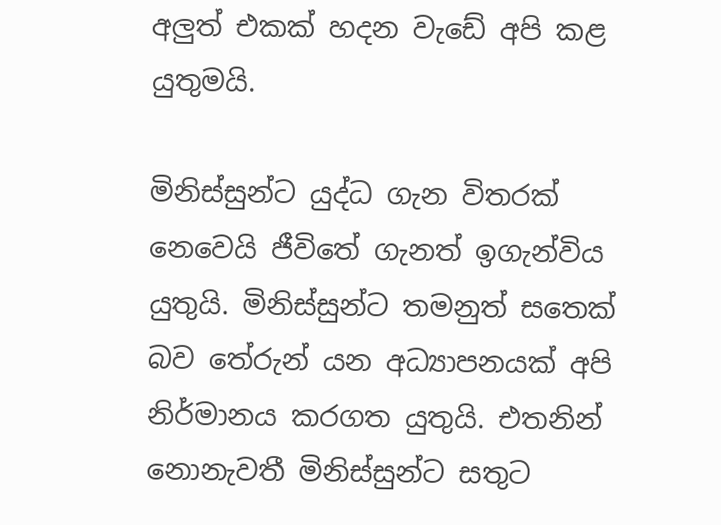අලුත් එකක් හදන වැඩේ අපි කළ යුතුමයි.

මිනිස්සුන්ට යුද්ධ ගැන විතරක් නෙවෙයි ජීවිතේ ගැනත් ඉගැන්විය යුතුයි. මිනිස්සුන්ට තමනුත් සතෙක් බව තේරුන් යන අධ්‍යාපනයක් අපි නිර්මානය කරගත යුතුයි. එතනින් නොනැවතී මිනිස්සුන්ට සතුට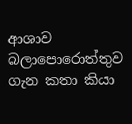ආශාව බලාපොරොත්තුව ගැන කතා කියා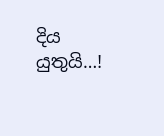දිය යුතුයි…!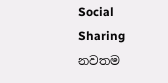Social Sharing
නවතම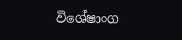විශේෂාංග